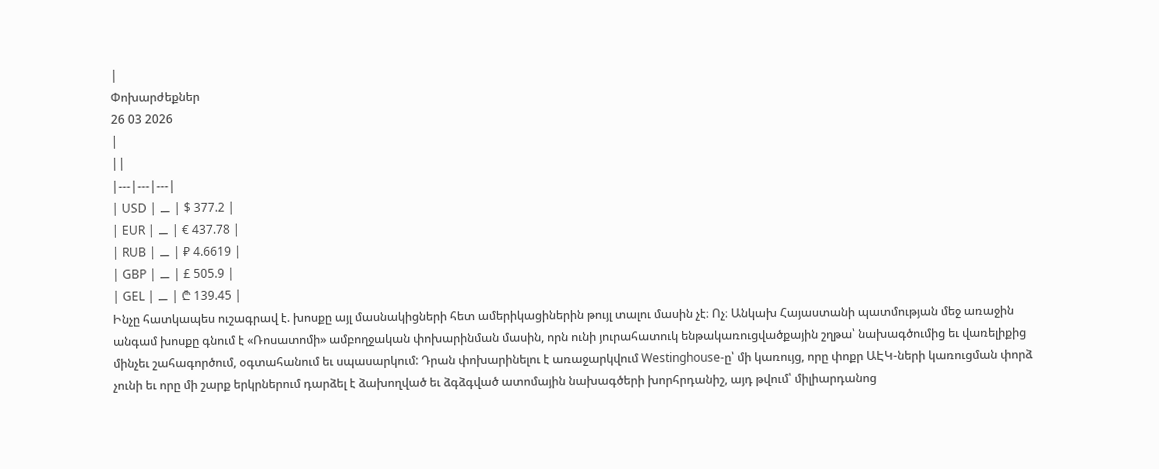|
Փոխարժեքներ
26 03 2026
|
||
|---|---|---|
| USD | ⚊ | $ 377.2 |
| EUR | ⚊ | € 437.78 |
| RUB | ⚊ | ₽ 4.6619 |
| GBP | ⚊ | £ 505.9 |
| GEL | ⚊ | ₾ 139.45 |
Ինչը հատկապես ուշագրավ է. խոսքը այլ մասնակիցների հետ ամերիկացիներին թույլ տալու մասին չէ։ Ոչ։ Անկախ Հայաստանի պատմության մեջ առաջին անգամ խոսքը գնում է «Ռոսատոմի» ամբողջական փոխարինման մասին, որն ունի յուրահատուկ ենթակառուցվածքային շղթա՝ նախագծումից եւ վառելիքից մինչեւ շահագործում, օգտահանում եւ սպասարկում: Դրան փոխարինելու է առաջարկվում Westinghouse-ը՝ մի կառույց, որը փոքր ԱԷԿ-ների կառուցման փորձ չունի եւ որը մի շարք երկրներում դարձել է ձախողված եւ ձգձգված ատոմային նախագծերի խորհրդանիշ, այդ թվում՝ միլիարդանոց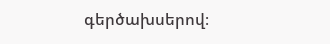գերծախսերով։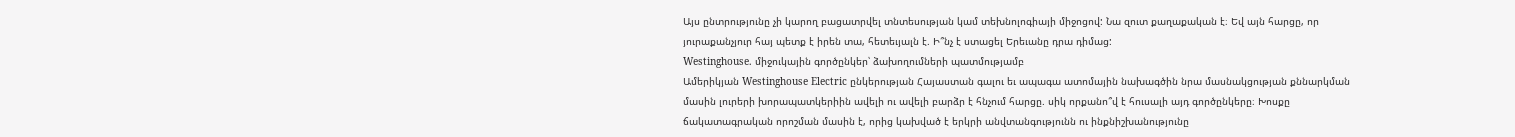Այս ընտրությունը չի կարող բացատրվել տնտեսության կամ տեխնոլոգիայի միջոցով: Նա զուտ քաղաքական է։ Եվ այն հարցը, որ յուրաքանչյուր հայ պետք է իրեն տա, հետեւյալն է. Ի՞նչ է ստացել Երեւանը դրա դիմաց:
Westinghouse. միջուկային գործընկեր՝ ձախողումների պատմությամբ
Ամերիկյան Westinghouse Electric ընկերության Հայաստան գալու եւ ապագա ատոմային նախագծին նրա մասնակցության քննարկման մասին լուրերի խորապատկերիին ավելի ու ավելի բարձր է հնչում հարցը. սիկ որքանո՞վ է հուսալի այդ գործընկերը։ Խոսքը ճակատագրական որոշման մասին է, որից կախված է երկրի անվտանգությունն ու ինքնիշխանությունը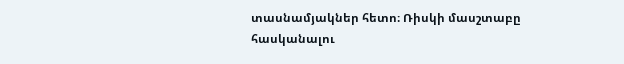տասնամյակներ հետո։ Ռիսկի մասշտաբը հասկանալու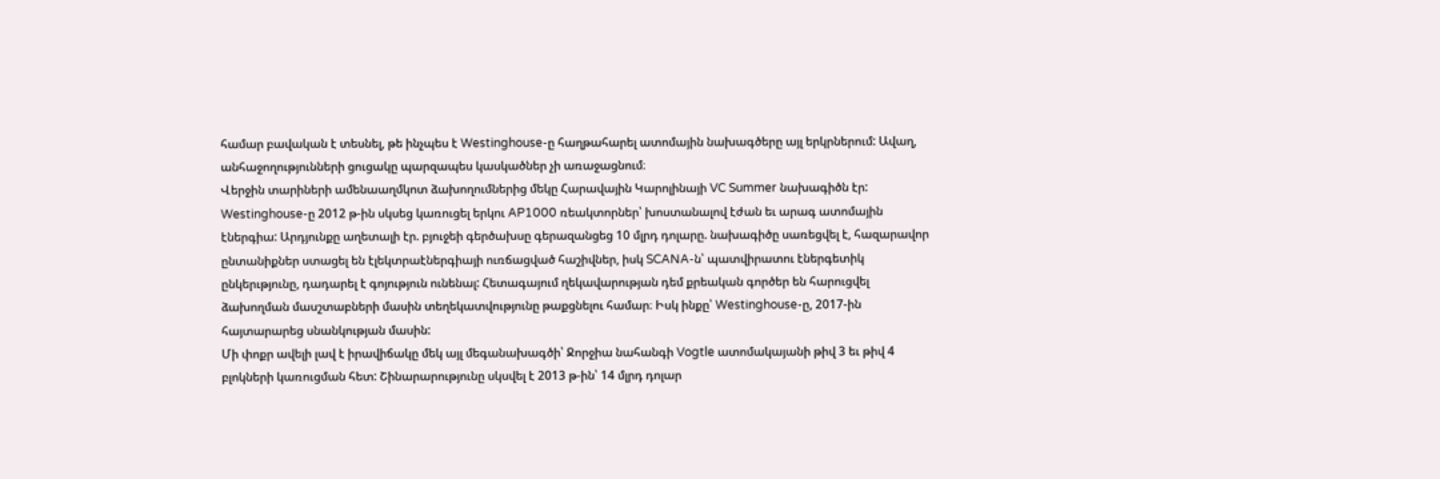համար բավական է տեսնել, թե ինչպես է Westinghouse-ը հաղթահարել ատոմային նախագծերը այլ երկրներում: Ավաղ, անհաջողությունների ցուցակը պարզապես կասկածներ չի առաջացնում։
Վերջին տարիների ամենաաղմկոտ ձախողումներից մեկը Հարավային Կարոլինայի VC Summer նախագիծն էր: Westinghouse-ը 2012 թ-ին սկսեց կառուցել երկու AP1000 ռեակտորներ՝ խոստանալով էժան եւ արագ ատոմային էներգիա: Արդյունքը աղետալի էր. բյուջեի գերծախսը գերազանցեց 10 մլրդ դոլարը. նախագիծը սառեցվել է, հազարավոր ընտանիքներ ստացել են էլեկտրաէներգիայի ուռճացված հաշիվներ, իսկ SCANA-ն՝ պատվիրատու էներգետիկ ընկերւթյունը, դադարել է գոյություն ունենալ: Հետագայում ղեկավարության դեմ քրեական գործեր են հարուցվել ձախողման մասշտաբների մասին տեղեկատվությունը թաքցնելու համար։ Իսկ ինքը՝ Westinghouse-ը, 2017-ին հայտարարեց սնանկության մասին:
Մի փոքր ավելի լավ է իրավիճակը մեկ այլ մեգանախագծի՝ Ջորջիա նահանգի Vogtle ատոմակայանի թիվ 3 եւ թիվ 4 բլոկների կառուցման հետ: Շինարարությունը սկսվել է 2013 թ-ին՝ 14 մլրդ դոլար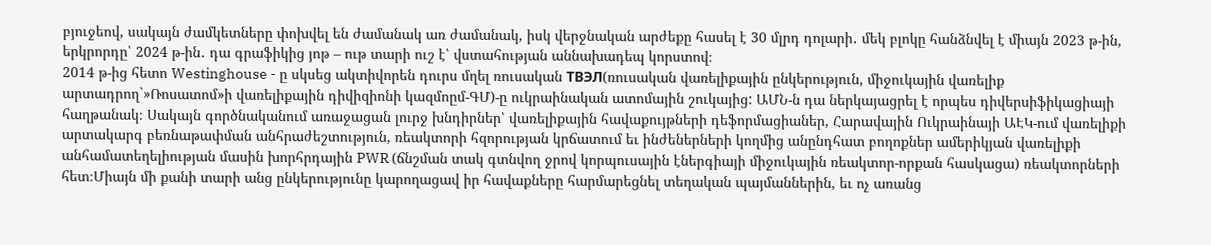բյուջեով, սակայն ժամկետները փոխվել են ժամանակ առ ժամանակ, իսկ վերջնական արժեքը հասել է 30 մլրդ դոլարի․ մեկ բլոկը հանձնվել է միայն 2023 թ-ին, երկրորդը՝ 2024 թ-ին․ դա գրաֆիկից յոթ – ութ տարի ուշ է՝ վստահության աննախադեպ կորստով։
2014 թ-ից հետո Westinghouse - ը սկսեց ակտիվորեն դուրս մղել ռուսական ТВЭЛ(ռուսական վառելիքային ընկերություն, միջուկային վառելիք արտադրող`»Ռոսատոմ»ի վառելիքային դիվիզիոնի կազմոըմ-ԳՄ)-ը ուկրաինական ատոմային շուկայից: ԱՄՆ-ն դա ներկայացրել է որպես դիվերսիֆիկացիայի հաղթանակ։ Սակայն գործնականում առաջացան լուրջ խնդիրներ՝ վառելիքային հավաքույթների դեֆորմացիաներ, Հարավային Ուկրաինայի ԱԷԿ-ում վառելիքի արտակարգ բեռնաթափման անհրաժեշտություն, ռեակտորի հզորության կրճատում եւ ինժեներների կողմից անընդհատ բողոքներ ամերիկյան վառելիքի անհամատեղելիության մասին խորհրդային PWR (ճնշման տակ գտնվող ջրով կորպուսային էներգիայի միջուկային ռեակտոր-որքան հասկացա) ռեակտորների հետ։Միայն մի քանի տարի անց ընկերությունը կարողացավ իր հավաքները հարմարեցնել տեղական պայմաններին, եւ ոչ առանց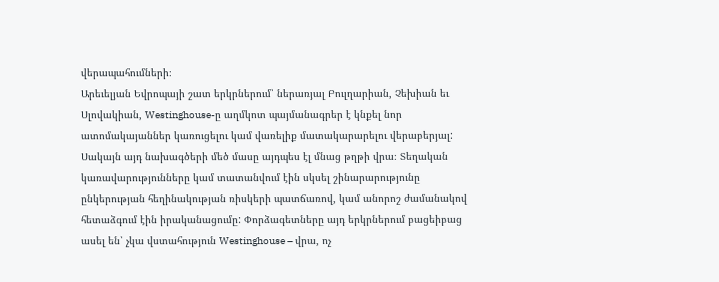վերապահումների։
Արեւելյան Եվրոպայի շատ երկրներում՝ ներառյալ Բուլղարիան, Չեխիան եւ Սլովակիան, Westinghouse-ը աղմկոտ պայմանագրեր է կնքել նոր ատոմակայաններ կառուցելու կամ վառելիք մատակարարելու վերաբերյալ: Սակայն այդ նախագծերի մեծ մասը այդպես էլ մնաց թղթի վրա։ Տեղական կառավարությունները կամ տատանվում էին սկսել շինարարությունը ընկերության հեղինակության ռիսկերի պատճառով, կամ անորոշ ժամանակով հետաձգում էին իրականացումը: Փորձագետները այդ երկրներում բացեիբաց ասել են՝ չկա վստահություն Westinghouse – վրա, ոչ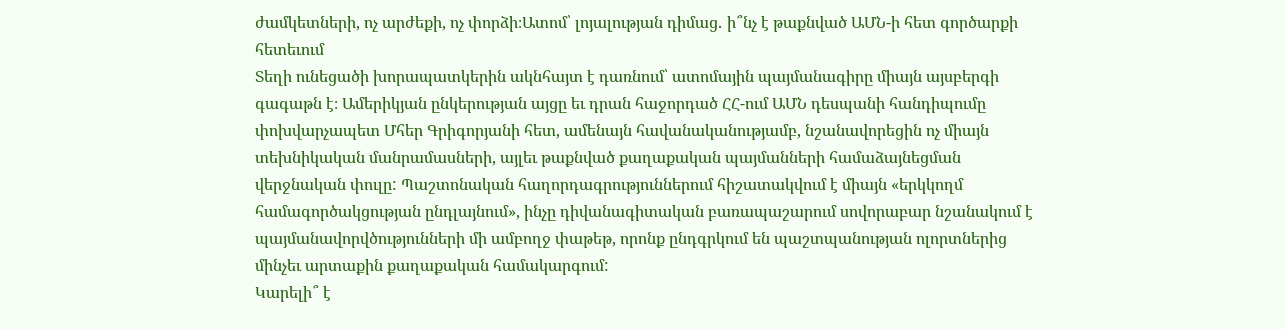ժամկետների, ոչ արժեքի, ոչ փորձի։Ատոմ՝ լոյալության դիմաց․ ի՞նչ է թաքնված ԱՄՆ-ի հետ գործարքի հետեւում
Տեղի ունեցածի խորապատկերին ակնհայտ է դառնում՝ ատոմային պայմանագիրը միայն այսբերգի գագաթն է։ Ամերիկյան ընկերության այցը եւ դրան հաջորդած ՀՀ-ում ԱՄՆ դեսպանի հանդիպումը փոխվարչապետ Մհեր Գրիգորյանի հետ, ամենայն հավանականությամբ, նշանավորեցին ոչ միայն տեխնիկական մանրամասների, այլեւ թաքնված քաղաքական պայմանների համաձայնեցման վերջնական փուլը: Պաշտոնական հաղորդագրություններում հիշատակվում է միայն «երկկողմ համագործակցության ընդլայնում», ինչը դիվանագիտական բառապաշարում սովորաբար նշանակում է պայմանավորվծությունների մի ամբողջ փաթեթ, որոնք ընդգրկում են պաշտպանության ոլորտներից մինչեւ արտաքին քաղաքական համակարգում:
Կարելի՞ է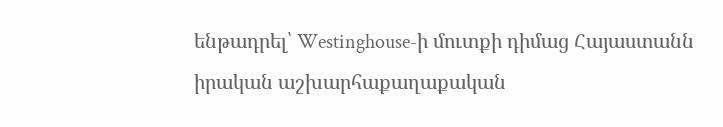ենթադրել՝ Westinghouse-ի մուտքի դիմաց Հայաստանն իրական աշխարհաքաղաքական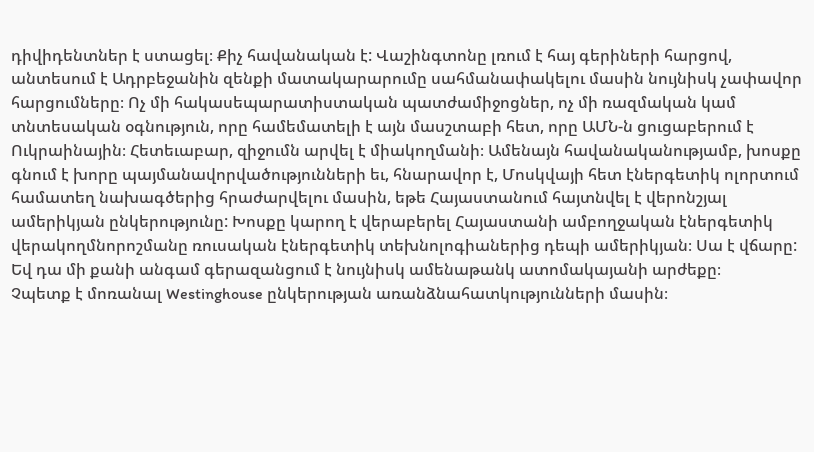դիվիդենտներ է ստացել։ Քիչ հավանական է: Վաշինգտոնը լռում է հայ գերիների հարցով, անտեսում է Ադրբեջանին զենքի մատակարարումը սահմանափակելու մասին նույնիսկ չափավոր հարցումները։ Ոչ մի հակասեպարատիստական պատժամիջոցներ, ոչ մի ռազմական կամ տնտեսական օգնություն, որը համեմատելի է այն մասշտաբի հետ, որը ԱՄՆ-ն ցուցաբերում է Ուկրաինային։ Հետեւաբար, զիջումն արվել է միակողմանի։ Ամենայն հավանականությամբ, խոսքը գնում է խորը պայմանավորվածությունների եւ, հնարավոր է, Մոսկվայի հետ էներգետիկ ոլորտում համատեղ նախագծերից հրաժարվելու մասին, եթե Հայաստանում հայտնվել է վերոնշյալ ամերիկյան ընկերությունը: Խոսքը կարող է վերաբերել Հայաստանի ամբողջական էներգետիկ վերակողմնորոշմանը ռուսական էներգետիկ տեխնոլոգիաներից դեպի ամերիկյան։ Սա է վճարը: Եվ դա մի քանի անգամ գերազանցում է նույնիսկ ամենաթանկ ատոմակայանի արժեքը։
Չպետք է մոռանալ Westinghouse ընկերության առանձնահատկությունների մասին։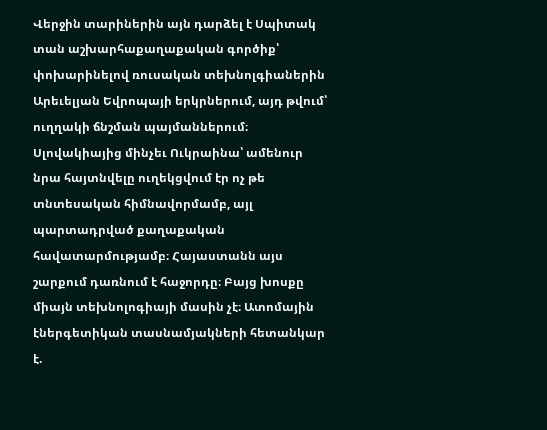Վերջին տարիներին այն դարձել է Սպիտակ տան աշխարհաքաղաքական գործիք՝ փոխարինելով ռուսական տեխնոլգիաներին Արեւելյան Եվրոպայի երկրներում, այդ թվում՝ ուղղակի ճնշման պայմաններում։ Սլովակիայից մինչեւ Ուկրաինա՝ ամենուր նրա հայտնվելը ուղեկցվում էր ոչ թե տնտեսական հիմնավորմամբ, այլ պարտադրված քաղաքական հավատարմությամբ։ Հայաստանն այս շարքում դառնում է հաջորդը։ Բայց խոսքը միայն տեխնոլոգիայի մասին չէ։ Ատոմային էներգետիկան տասնամյակների հետանկար է.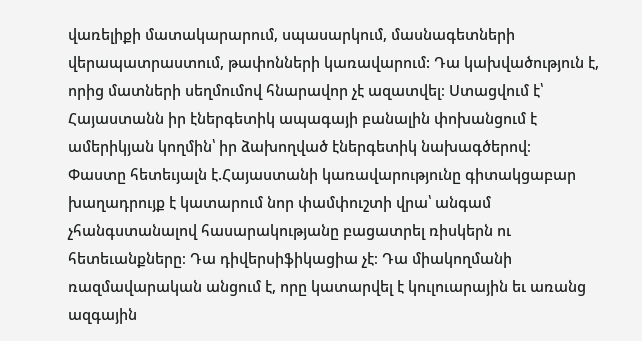վառելիքի մատակարարում, սպասարկում, մասնագետների վերապատրաստում, թափոնների կառավարում: Դա կախվածություն է, որից մատների սեղմումով հնարավոր չէ ազատվել։ Ստացվում է՝ Հայաստանն իր էներգետիկ ապագայի բանալին փոխանցում է ամերիկյան կողմին՝ իր ձախողված էներգետիկ նախագծերով։
Փաստը հետեւյալն է.Հայաստանի կառավարությունը գիտակցաբար խաղադրույք է կատարում նոր փամփուշտի վրա՝ անգամ չհանգստանալով հասարակությանը բացատրել ռիսկերն ու հետեւանքները։ Դա դիվերսիֆիկացիա չէ։ Դա միակողմանի ռազմավարական անցում է, որը կատարվել է կուլուարային եւ առանց ազգային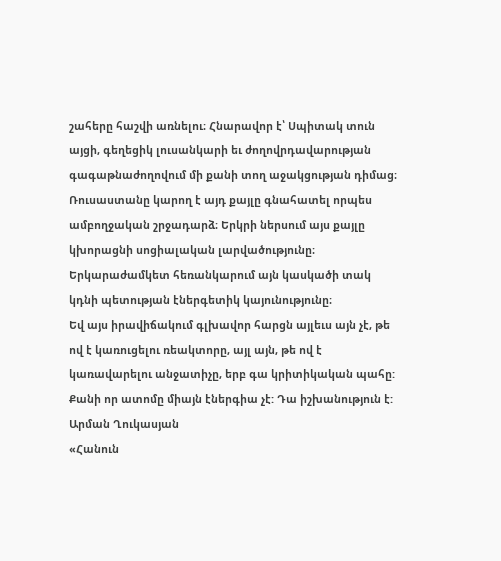շահերը հաշվի առնելու։ Հնարավոր է՝ Սպիտակ տուն այցի, գեղեցիկ լուսանկարի եւ ժողովրդավարության գագաթնաժողովում մի քանի տող աջակցության դիմաց։ Ռուսաստանը կարող է այդ քայլը գնահատել որպես ամբողջական շրջադարձ։ Երկրի ներսում այս քայլը կխորացնի սոցիալական լարվածությունը։ Երկարաժամկետ հեռանկարում այն կասկածի տակ կդնի պետության էներգետիկ կայունությունը։
Եվ այս իրավիճակում գլխավոր հարցն այլեւս այն չէ, թե ով է կառուցելու ռեակտորը, այլ այն, թե ով է կառավարելու անջատիչը, երբ գա կրիտիկական պահը: Քանի որ ատոմը միայն էներգիա չէ: Դա իշխանություն է:
Արման Ղուկասյան
«Հանուն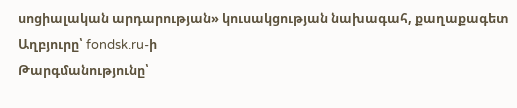սոցիալական արդարության» կուսակցության նախագահ, քաղաքագետ
Աղբյուրը՝ fondsk.ru-ի
Թարգմանությունը՝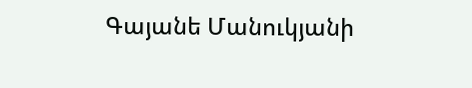Գայանե Մանուկյանի